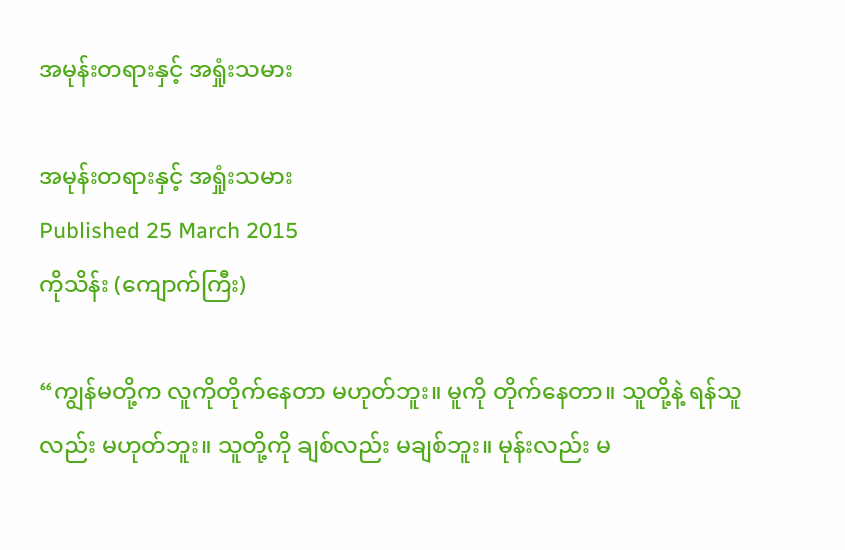အမုန်းတရားနှင့် အရှုံးသမား

အမုန်းတရားနှင့် အရှုံးသမား
Published 25 March 2015
ကိုသိန်း (ကျောက်ကြီး)

“ကျွန်မတို့က လူကိုတိုက်နေတာ မဟုတ်ဘူး။ မူကို တိုက်နေတာ။ သူတို့နဲ့ ရန်သူလည်း မဟုတ်ဘူး။ သူတို့ကို ချစ်လည်း မချစ်ဘူး။ မုန်းလည်း မ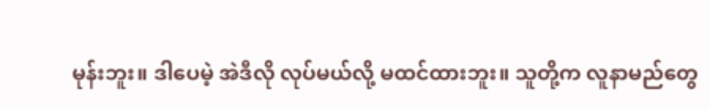မုန်းဘူး။ ဒါပေမဲ့ အဲဒီလို လုပ်မယ်လို့ မထင်ထားဘူး။ သူတို့က လူနာမည်တွေ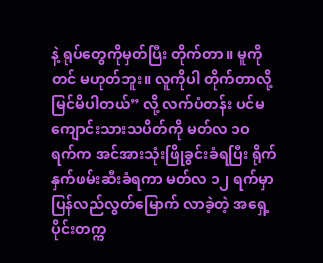နဲ့ ရုပ်တွေကိုမှတ်ပြီး တိုက်တာ။ မူကိုတင် မဟုတ်ဘူး။ လူကိုပါ တိုက်တာလို့ မြင်မိပါတယ်” လို့ လက်ပံတန်း ပင်မကျောင်းသားသပိတ်ကို မတ်လ ၁ဝ ရက်က အင်အားသုံးဖြိုခွင်းခံရပြီး ရိုက်နှက်ဖမ်းဆီးခံရကာ မတ်လ ၁၂ ရက်မှာ ပြန်လည်လွတ်မြောက် လာခဲ့တဲ့ အရှေ့ပိုင်းတက္က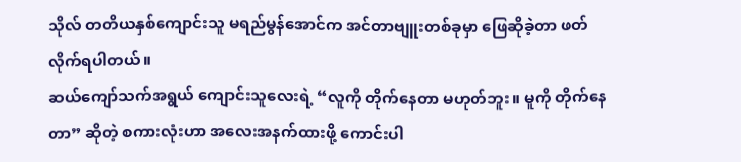သိုလ် တတိယနှစ်ကျောင်းသူ မရည်မွန်အောင်က အင်တာဗျူးတစ်ခုမှာ ဖြေဆိုခဲ့တာ ဖတ်လိုက်ရပါတယ်။
ဆယ်ကျော်သက်အရွယ် ကျောင်းသူလေးရဲ့ “လူကို တိုက်နေတာ မဟုတ်ဘူး။ မူကို တိုက်နေတာ” ဆိုတဲ့ စကားလုံးဟာ အလေးအနက်ထားဖို့ ကောင်းပါ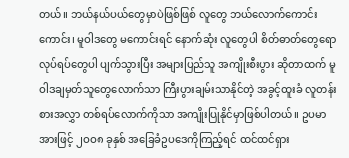တယ်။ ဘယ်နယ်ပယ်တွေမှာပဲဖြစ်ဖြစ် လူတွေ ဘယ်လောက်ကောင်းကောင်း၊ မူဝါဒတွေ မကောင်းရင် နောက်ဆုံး လူတွေပါ စိတ်ဓာတ်တွေရော လုပ်ရပ်တွေပါ ပျက်သွားပြီး အများပြည်သူ အကျိုးစီးပွား ဆိုတာထက် မူဝါဒချမှတ်သူတွေလောက်သာ ကြီးပွားချမ်းသာနိုင်တဲ့ အခွင့်ထူးခံ လူတန်းစားအလွှာ တစ်ရပ်လောက်ကိုသာ အကျိုးပြုနိုင်မှာဖြစ်ပါတယ်။ ဥပမာအားဖြင့် ၂ဝဝ၈ ခုနှစ် အခြေခံဥပဒေကိုကြည့်ရင် ထင်ထင်ရှား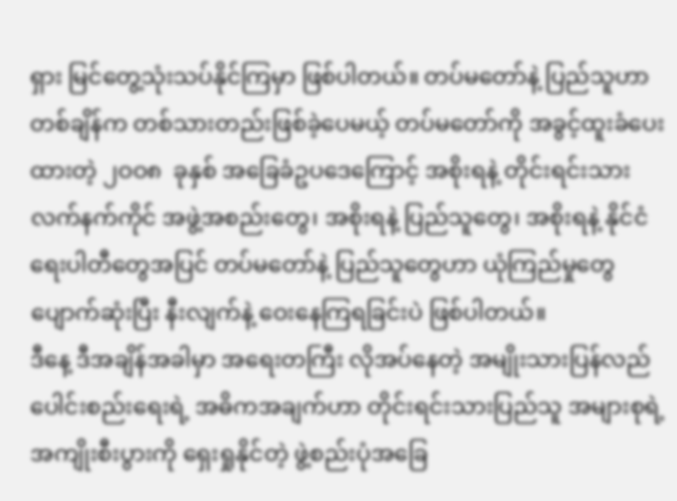ရှား မြင်တွေ့သုံးသပ်နိုင်ကြမှာ ဖြစ်ပါတယ်။ တပ်မတော်နဲ့ ပြည်သူဟာ တစ်ချိန်က တစ်သားတည်းဖြစ်ခဲ့ပေမယ့် တပ်မတော်ကို အခွင့်ထူးခံပေးထားတဲ့ ၂ဝဝ၈  ခုနှစ် အခြေခံဥပဒေကြောင့် အစိုးရနဲ့ တိုင်းရင်းသား လက်နက်ကိုင် အဖွဲ့အစည်းတွေ၊ အစိုးရနဲ့ ပြည်သူတွေ၊ အစိုးရနဲ့ နိုင်ငံရေးပါတီတွေအပြင် တပ်မတော်နဲ့ ပြည်သူတွေဟာ ယုံကြည်မှုတွေ ပျောက်ဆုံးပြီး နီးလျက်နဲ့ ဝေးနေကြရခြင်းပဲ ဖြစ်ပါတယ်။
ဒီနေ့ ဒီအချိန်အခါမှာ အရေးတကြီး လိုအပ်နေတဲ့ အမျိုးသားပြန်လည် ပေါင်းစည်းရေးရဲ့ အဓိကအချက်ဟာ တိုင်းရင်းသားပြည်သူ အများစုရဲ့ အကျိုးစီးပွားကို ရှေးရှုနိုင်တဲ့ ဖွဲ့စည်းပုံအခြေ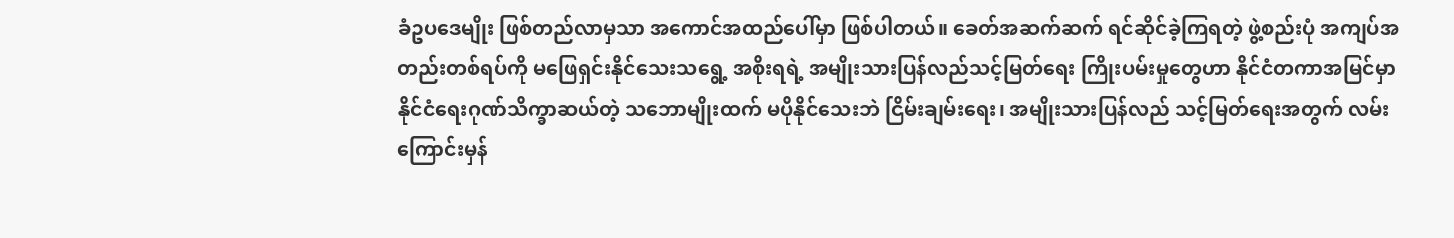ခံဥပဒေမျိုး ဖြစ်တည်လာမှသာ အကောင်အထည်ပေါ်မှာ ဖြစ်ပါတယ်။ ခေတ်အဆက်ဆက် ရင်ဆိုင်ခဲ့ကြရတဲ့ ဖွဲ့စည်းပုံ အကျပ်အတည်းတစ်ရပ်ကို မဖြေရှင်းနိုင်သေးသရွေ့ အစိုးရရဲ့ အမျိုးသားပြန်လည်သင့်မြတ်ရေး ကြိုးပမ်းမှုတွေဟာ နိုင်ငံတကာအမြင်မှာ နိုင်ငံရေးဂုဏ်သိက္ခာဆယ်တဲ့ သဘောမျိုးထက် မပိုနိုင်သေးဘဲ ငြိမ်းချမ်းရေး၊ အမျိုးသားပြန်လည် သင့်မြတ်ရေးအတွက် လမ်းကြောင်းမှန်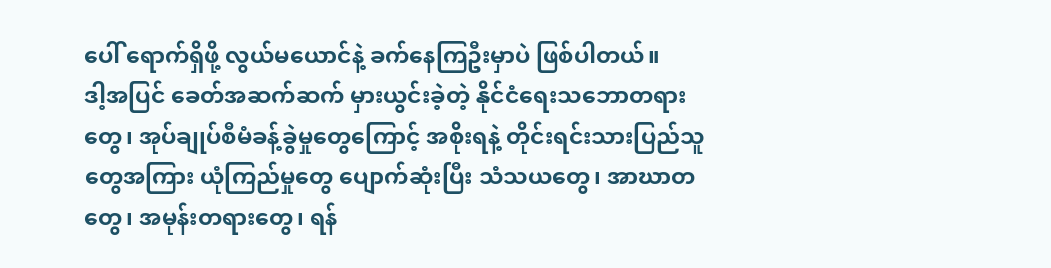ပေါ် ရောက်ရှိဖို့ လွယ်မယောင်နဲ့ ခက်နေကြဦးမှာပဲ ဖြစ်ပါတယ်။
ဒါ့အပြင် ခေတ်အဆက်ဆက် မှားယွင်းခဲ့တဲ့ နိုင်ငံရေးသဘောတရားတွေ၊ အုပ်ချုပ်စီမံခန့်ခွဲမှုတွေကြောင့် အစိုးရနဲ့ တိုင်းရင်းသားပြည်သူတွေအကြား ယုံကြည်မှုတွေ ပျောက်ဆုံးပြီး သံသယတွေ၊ အာဃာတတွေ၊ အမုန်းတရားတွေ၊ ရန်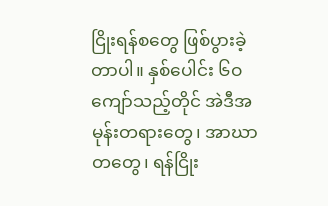ငြိုးရန်စတွေ ဖြစ်ပွားခဲ့တာပါ။ နှစ်ပေါင်း ၆ဝ ကျော်သည့်တိုင် အဲဒီအမုန်းတရားတွေ၊ အာဃာတတွေ၊ ရန်ငြိုး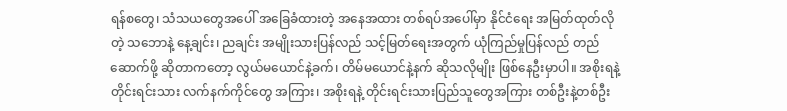ရန်စတွေ၊ သံသယတွေအပေါ် အခြေခံထားတဲ့ အနေအထား တစ်ရပ်အပေါ်မှာ နိုင်ငံရေး အမြတ်ထုတ်လိုတဲ့ သဘောနဲ့ နေ့ချင်း၊ ညချင်း အမျိုးသားပြန်လည် သင့်မြတ်ရေးအတွက် ယုံကြည်မှုပြန်လည် တည်ဆောက်ဖို့ ဆိုတာကတော့ လွယ်မယောင်နဲ့ခက်၊ တိမ်မယောင်နဲ့နက် ဆိုသလိုမျိုး ဖြစ်နေဦးမှာပါ။ အစိုးရနဲ့ တိုင်းရင်းသား လက်နက်ကိုင်တွေ အကြား၊ အစိုးရနဲ့ တိုင်းရင်းသားပြည်သူတွေအကြား တစ်ဦးနဲ့တစ်ဦး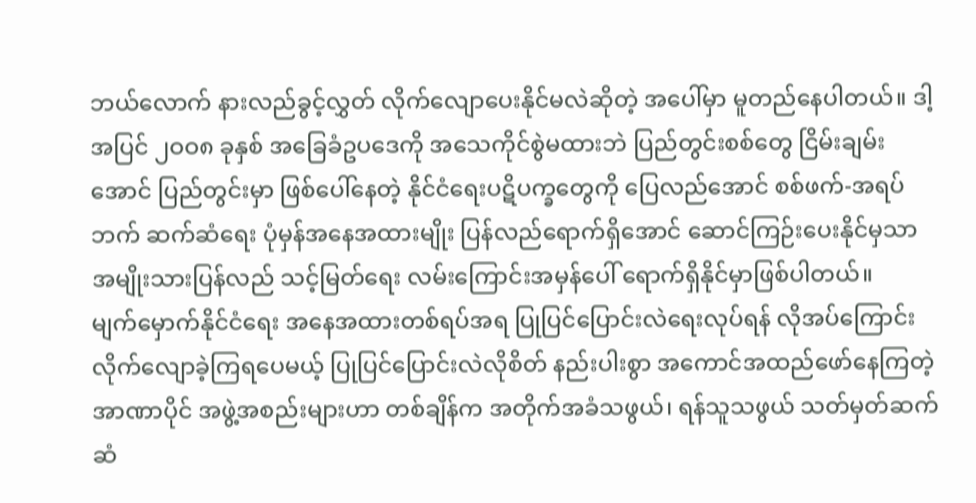ဘယ်လောက် နားလည်ခွင့်လွှတ် လိုက်လျောပေးနိုင်မလဲဆိုတဲ့ အပေါ်မှာ မူတည်နေပါတယ်။ ဒါ့အပြင် ၂ဝဝ၈ ခုနှစ် အခြေခံဥပဒေကို အသေကိုင်စွဲမထားဘဲ ပြည်တွင်းစစ်တွေ ငြိမ်းချမ်းအောင် ပြည်တွင်းမှာ ဖြစ်ပေါ်နေတဲ့ နိုင်ငံရေးပဋိပက္ခတွေကို ပြေလည်အောင် စစ်ဖက်-အရပ်ဘက် ဆက်ဆံရေး ပုံမှန်အနေအထားမျိုး ပြန်လည်ရောက်ရှိအောင် ဆောင်ကြဉ်းပေးနိုင်မှသာ အမျိုးသားပြန်လည် သင့်မြတ်ရေး လမ်းကြောင်းအမှန်ပေါ် ရောက်ရှိနိုင်မှာဖြစ်ပါတယ်။
မျက်မှောက်နိုင်ငံရေး အနေအထားတစ်ရပ်အရ ပြုပြင်ပြောင်းလဲရေးလုပ်ရန် လိုအပ်ကြောင်း လိုက်လျောခဲ့ကြရပေမယ့် ပြုပြင်ပြောင်းလဲလိုစိတ် နည်းပါးစွာ အကောင်အထည်ဖော်နေကြတဲ့ အာဏာပိုင် အဖွဲ့အစည်းများဟာ တစ်ချိန်က အတိုက်အခံသဖွယ်၊ ရန်သူသဖွယ် သတ်မှတ်ဆက်ဆံ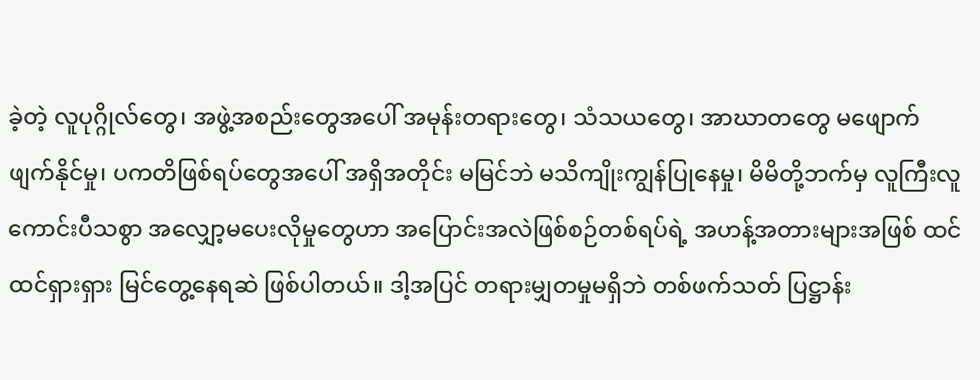ခဲ့တဲ့ လူပုဂ္ဂိုလ်တွေ၊ အဖွဲ့အစည်းတွေအပေါ် အမုန်းတရားတွေ၊ သံသယတွေ၊ အာဃာတတွေ မဖျောက်ဖျက်နိုင်မှု၊ ပကတိဖြစ်ရပ်တွေအပေါ် အရှိအတိုင်း မမြင်ဘဲ မသိကျိုးကျွန်ပြုနေမှု၊ မိမိတို့ဘက်မှ လူကြီးလူကောင်းပီသစွာ အလျှော့မပေးလိုမှုတွေဟာ အပြောင်းအလဲဖြစ်စဉ်တစ်ရပ်ရဲ့ အဟန့်အတားများအဖြစ် ထင်ထင်ရှားရှား မြင်တွေ့နေရဆဲ ဖြစ်ပါတယ်။ ဒါ့အပြင် တရားမျှတမှုမရှိဘဲ တစ်ဖက်သတ် ပြဋ္ဌာန်း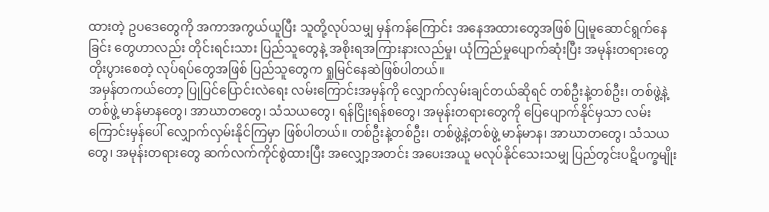ထားတဲ့ ဥပဒေတွေကို အကာအကွယ်ယူပြီး သူတို့လုပ်သမျှ မှန်ကန်ကြောင်း အနေအထားတွေအဖြစ် ပြုမူဆောင်ရွက်နေခြင်း တွေဟာလည်း တိုင်းရင်းသား ပြည်သူတွေနဲ့ အစိုးရအကြားနားလည်မှု၊ ယုံကြည်မှုပျောက်ဆုံးပြီး အမုန်းတရားတွေ တိုးပွားစေတဲ့ လုပ်ရပ်တွေအဖြစ် ပြည်သူတွေက ရှုမြင်နေဆဲဖြစ်ပါတယ်။
အမှန်တကယ်တော့ ပြုပြင်ပြောင်းလဲရေး လမ်းကြောင်းအမှန်ကို လျှောက်လှမ်းချင်တယ်ဆိုရင် တစ်ဦးနဲ့တစ်ဦး၊ တစ်ဖွဲ့နဲ့တစ်ဖွဲ့ မာန်မာနတွေ၊ အာဃာတတွေ၊ သံသယတွေ၊ ရန်ငြိုးရန်စတွေ၊ အမုန်းတရားတွေကို ပြေပျောက်နိုင်မှသာ လမ်းကြောင်းမှန်ပေါ် လျှောက်လှမ်းနိုင်ကြမှာ ဖြစ်ပါတယ်။ တစ်ဦးနဲ့တစ်ဦး၊ တစ်ဖွဲ့နဲ့တစ်ဖွဲ့ မာန်မာန၊ အာဃာတတွေ၊ သံသယတွေ၊ အမုန်းတရားတွေ ဆက်လက်ကိုင်စွဲထားပြီး အလျှော့အတင်း အပေးအယူ မလုပ်နိုင်သေးသမျှ ပြည်တွင်းပဋိပက္ခမျိုး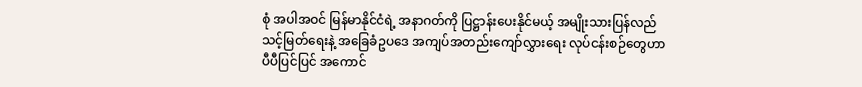စုံ အပါအဝင် မြန်မာနိုင်ငံရဲ့ အနာဂတ်ကို ပြဋ္ဌာန်းပေးနိုင်မယ့် အမျိုးသားပြန်လည် သင့်မြတ်ရေးနဲ့ အခြေခံဥပဒေ အကျပ်အတည်းကျော်လွှားရေး လုပ်ငန်းစဉ်တွေဟာ ပီပီပြင်ပြင် အကောင်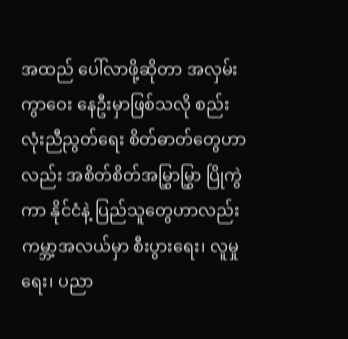အထည် ပေါ်လာဖို့ဆိုတာ အလှမ်းကွာဝေး နေဦးမှာဖြစ်သလို စည်းလုံးညီညွတ်ရေး စိတ်ဓာတ်တွေဟာလည်း အစိတ်စိတ်အမြွှာမြွှာ ပြိုကွဲကာ နိုင်ငံနဲ့ ပြည်သူတွေဟာလည်း ကမ္ဘာ့အလယ်မှာ စီးပွားရေး၊ လူမှုရေး၊ ပညာ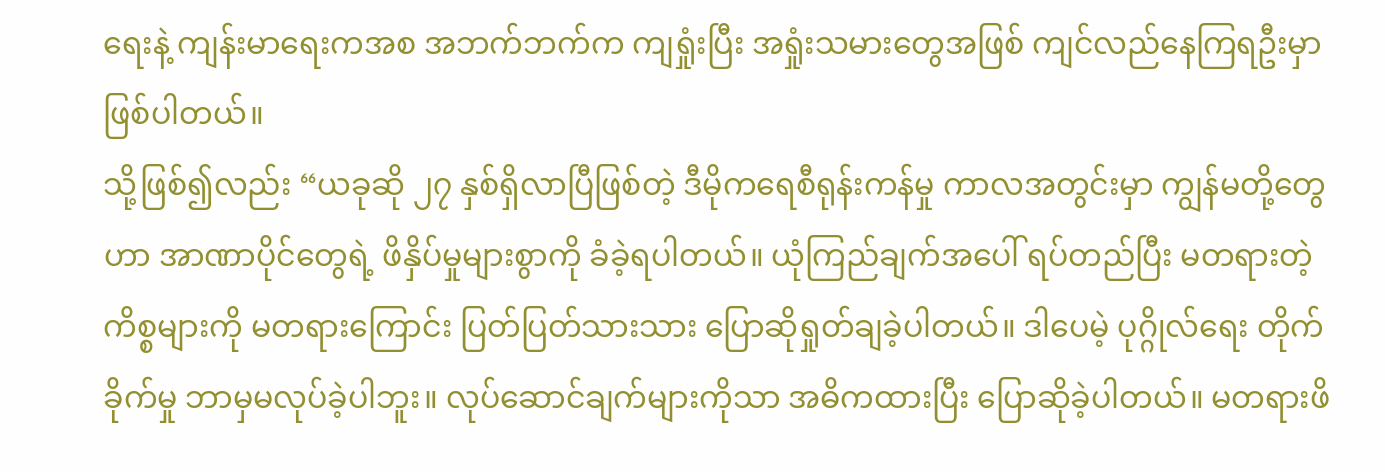ရေးနဲ့ ကျန်းမာရေးကအစ အဘက်ဘက်က ကျရှုံးပြီး အရှုံးသမားတွေအဖြစ် ကျင်လည်နေကြရဦးမှာ ဖြစ်ပါတယ်။
သို့ဖြစ်၍လည်း “ယခုဆို ၂၇ နှစ်ရှိလာပြီဖြစ်တဲ့ ဒီမိုကရေစီရုန်းကန်မှု ကာလအတွင်းမှာ ကျွန်မတို့တွေဟာ အာဏာပိုင်တွေရဲ့ ဖိနှိပ်မှုများစွာကို ခံခဲ့ရပါတယ်။ ယုံကြည်ချက်အပေါ် ရပ်တည်ပြီး မတရားတဲ့ ကိစ္စများကို မတရားကြောင်း ပြတ်ပြတ်သားသား ပြောဆိုရှုတ်ချခဲ့ပါတယ်။ ဒါပေမဲ့ ပုဂ္ဂိုလ်ရေး တိုက်ခိုက်မှု ဘာမှမလုပ်ခဲ့ပါဘူး။ လုပ်ဆောင်ချက်များကိုသာ အဓိကထားပြီး ပြောဆိုခဲ့ပါတယ်။ မတရားဖိ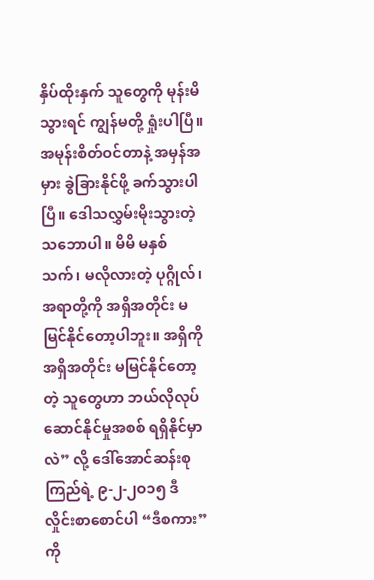နှိပ်ထိုးနှက် သူတွေကို မုန်းမိသွားရင် ကျွန်မတို့ ရှုံးပါပြီ။ အမုန်းစိတ်ဝင်တာနဲ့ အမှန်အမှား ခွဲခြားနိုင်ဖို့ ခက်သွားပါပြီ။ ဒေါသလွှမ်းမိုးသွားတဲ့ သဘောပါ။ မိမိ မနှစ်သက်၊ မလိုလားတဲ့ ပုဂ္ဂိုလ်၊ အရာတို့ကို အရှိအတိုင်း မမြင်နိုင်တော့ပါဘူး။ အရှိကို အရှိအတိုင်း မမြင်နိုင်တော့တဲ့ သူတွေဟာ ဘယ်လိုလုပ်ဆောင်နိုင်မှုအစစ် ရရှိနိုင်မှာလဲ” လို့ ဒေါ်အောင်ဆန်းစုကြည်ရဲ့ ၉-၂-၂ဝ၁၅ ဒီလှိုင်းစာစောင်ပါ “ဒီစကား” ကို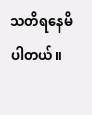သတိရနေမိပါတယ်။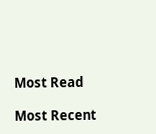Most Read

Most Recent